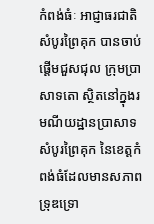កំពង់ធំៈ អាជ្ញាធរជាតិសំបូរព្រៃគុក បានចាប់ផ្តើមជួសជុល ក្រុមប្រាសាទតោ ស្ថិតនៅក្នុងរមណីយដ្ឋានប្រាសាទសំបូរព្រៃគុក នៃខេត្តកំពង់ធំដែលមានសភាពទ្រុឌទ្រោ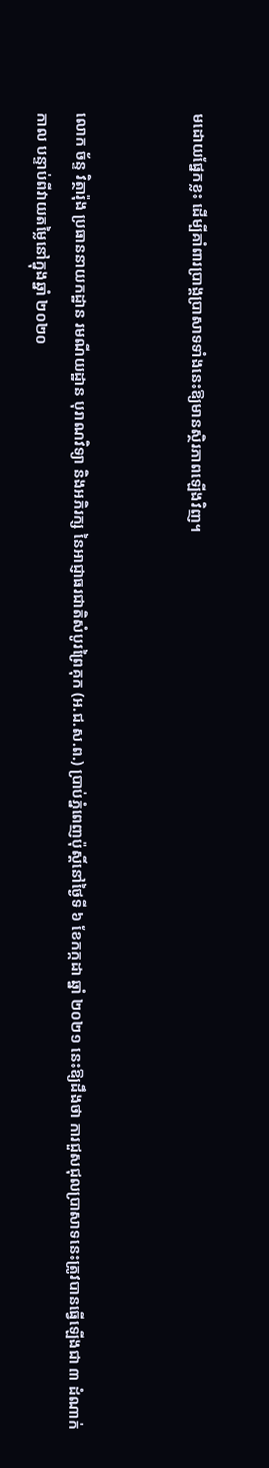មដោយផ្នែកខ្លះ ដើម្បីគាំពារប្រាង្គប្រាសាទទាំងនេះឱ្យមានស្ថិរភាពឡើងវិញ។


លោក ច័ន្ទ វិត្ថារ៉ុង ប្រធាននាយកដ្ឋាន រមណីយដ្ឋាន បុរាណវិទ្យា និងអភិរក្ស នៃអាជ្ញាធរជាតិសំបូរព្រៃគុក (អ.ជ.ស.ព.) ប្រាប់ភ្នំពេញប៉ុស្តិ៍នៅថ្ងៃទី ៦ ខែកក្កដា ឆ្នាំ ២០២១ នេះឱ្យដឹងថា ការជួសជុលប្រាសាទនេះត្រូវបានធ្វើឡើងជា ៣ ដំណាក់កាល បន្ទាប់ពីវាយតម្លៃនៅក្នុងឆ្នាំ ២០២០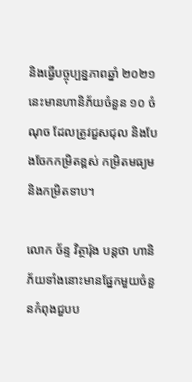និងធ្វើបច្ចុប្បន្នភាពឆ្នាំ ២០២១ នេះមានហានិភ័យចំនួន ១០ ចំណុច ដែលត្រូវជួសជុល និងបែងចែកកម្រិតខ្ពស់ កម្រិតមធ្យម និងកម្រិតទាប។

លោក ច័ន្ទ វិត្ថារ៉ុង បន្តថា ហានិភ័យទាំងនោះមានផ្នែកមួយចំនួនកំពុងជួបប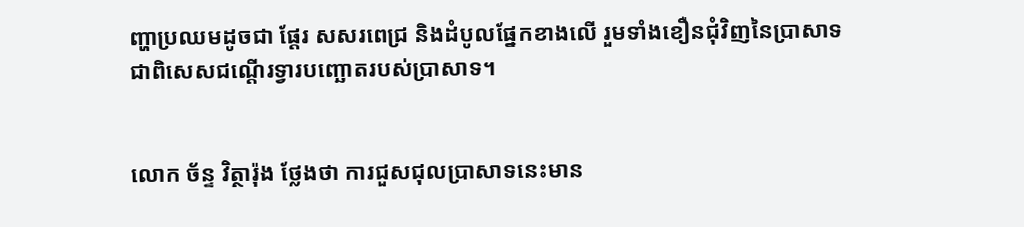ញ្ហាប្រឈមដូចជា ផ្តែរ សសរពេជ្រ និងដំបូលផ្នែកខាងលើ រួមទាំងខឿនជុំវិញនៃប្រាសាទ ជាពិសេសជណ្តើរទ្វារបញ្ឆោតរបស់ប្រាសាទ។


លោក ច័ន្ទ វិត្ថារ៉ុង ថ្លែងថា ការជួសជុលប្រាសាទនេះមាន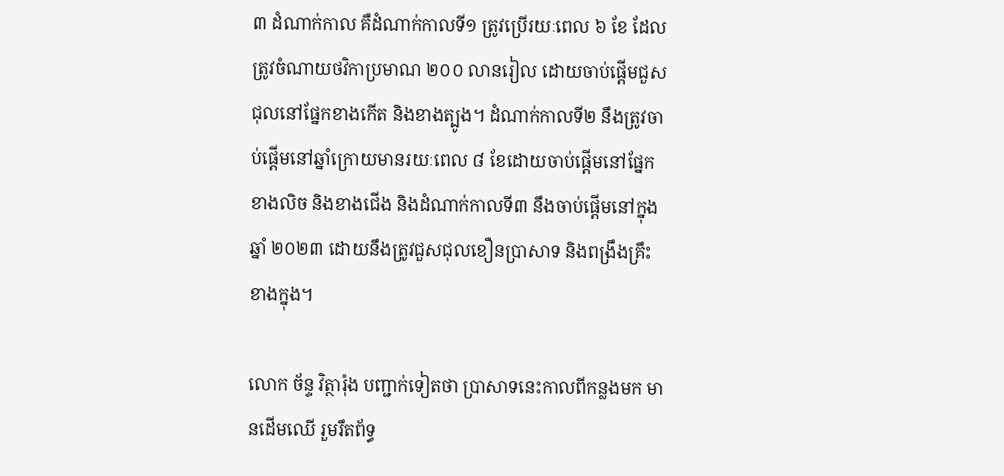៣ ដំណាក់កាល គឺដំណាក់កាលទី១ ត្រូវប្រើរយៈពេល ៦ ខែ ដែលត្រូវចំណាយថវិកាប្រមាណ ២០០ លានរៀល ដោយចាប់ផ្តើមជួសជុលនៅផ្នែកខាងកើត និងខាងត្បូង។ ដំណាក់កាលទី២ នឹងត្រូវចាប់ផ្តើមនៅឆ្នាំក្រោយមានរយៈពេល ៨ ខែដោយចាប់ផ្តើមនៅផ្នែកខាងលិច និងខាងជើង និងដំណាក់កាលទី៣ នឹងចាប់ផ្តើមនៅក្នុងឆ្នាំ ២០២៣ ដោយនឹងត្រូវជួសជុលខឿនប្រាសាទ និងពង្រឹងគ្រឹះខាងក្នុង។

លោក ច័ន្ទ វិត្ថារ៉ុង បញ្ជាក់ទៀតថា ប្រាសាទនេះកាលពីកន្លងមក មានដើមឈើ រួមរឹតព័ទ្ធ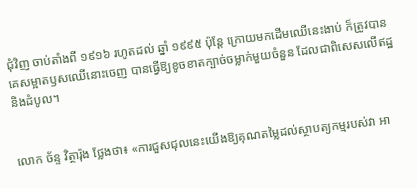ជុំវិញ ចាប់តាំងពី ១៩១៦ រហូតដល់ ឆ្នាំ ១៩៩៥ ប៉ុន្តែ ក្រោយមកដើមឈើនេះងាប់ ក៏ត្រូវបានគេសម្អាតឫសឈើនោះចេញ បានធ្វើឱ្យខូចខាតក្បាច់ចម្លាក់មួយចំនួន ដែលជាពិសេសលើឥដ្ឋ និងដំបូល។


លោក ច័ន្ទ វិត្ថារ៉ុង ថ្លែងថា៖ «ការជួសជុលនេះយើងឱ្យគុណតម្លៃដល់ស្ថាបត្យកម្មរបស់វា អា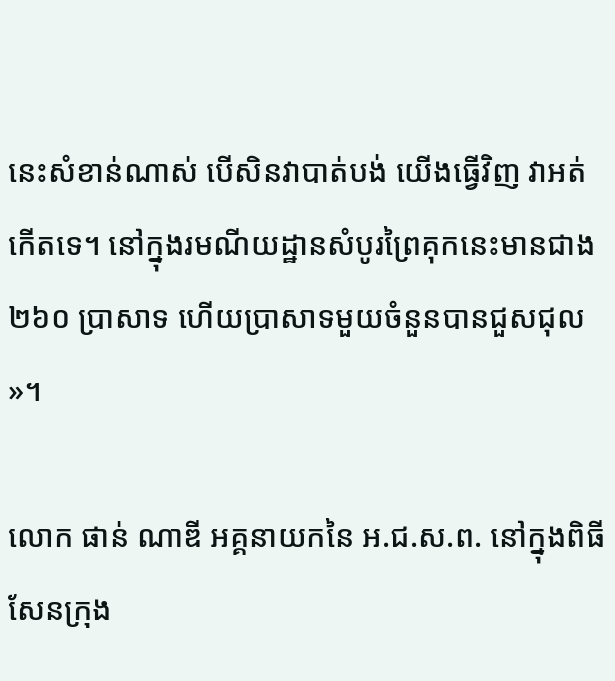នេះសំខាន់ណាស់ បើសិនវាបាត់បង់ យើងធ្វើវិញ វាអត់កើតទេ។ នៅក្នុងរមណីយដ្ឋានសំបូរព្រៃគុកនេះមានជាង ២៦០ ប្រាសាទ ហើយប្រាសាទមួយចំនួនបានជួសជុល»។

លោក ផាន់ ណាឌី អគ្គនាយកនៃ អ.ជ.ស.ព. នៅក្នុងពិធីសែនក្រុង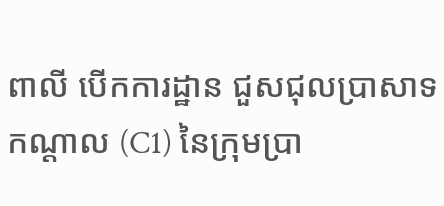ពាលី បើកការដ្ឋាន ជួសជុលប្រាសាទកណ្តាល (C1) នៃក្រុមប្រា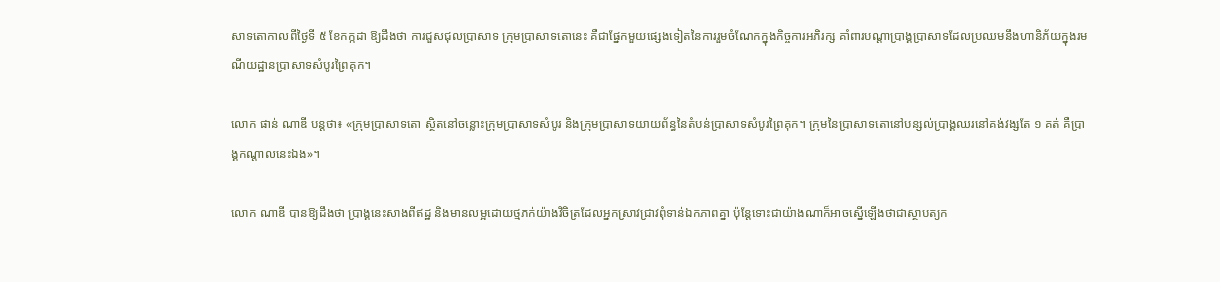សាទតោកាលពីថ្ងៃទី ៥ ខែកក្កដា ឱ្យដឹងថា ការជួសជុលប្រាសាទ ក្រុមប្រាសាទតោនេះ គឺជាផ្នែកមួយផ្សេងទៀតនៃការរួមចំណែកក្នុងកិច្ចការអភិរក្ស គាំពារបណ្តាប្រាង្គប្រាសាទដែលប្រឈមនឹងហានិភ័យក្នុងរមណីយដ្ឋានប្រាសាទសំបូរព្រៃគុក។

លោក ផាន់ ណាឌី បន្តថា៖ «ក្រុមប្រាសាទតោ ស្ថិតនៅចន្លោះក្រុមប្រាសាទសំបូរ និងក្រុមប្រាសាទយាយព័ន្ធនៃតំបន់ប្រាសាទសំបូរព្រៃគុក។ ក្រុមនៃប្រាសាទតោនៅបន្សល់ប្រាង្គឈរនៅគង់វង្សតែ ១ គត់ គឺប្រាង្គកណ្តាលនេះឯង»។

លោក ណាឌី បានឱ្យដឹងថា ប្រាង្គនេះសាងពីឥដ្ឋ និងមានលម្អដោយថ្មភក់យ៉ាងវិចិត្រដែលអ្នកស្រាវជ្រាវពុំទាន់ឯកភាពគ្នា ប៉ុន្តែទោះជាយ៉ាងណាក៏អាចស្នើឡើងថាជាស្ថាបត្យក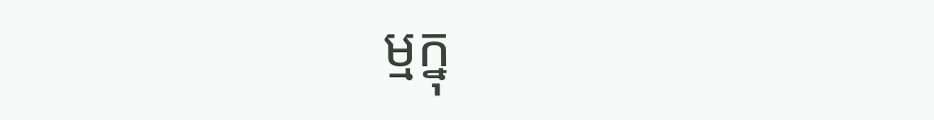ម្មក្នុ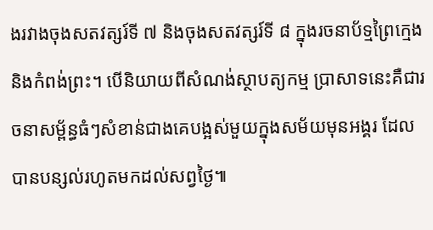ងរវាងចុងសតវត្សរ៍ទី ៧ និងចុងសតវត្សរ៍ទី ៨ ក្នុងរចនាប័ទ្មព្រៃក្មេង និងកំពង់ព្រះ។ បើនិយាយពីសំណង់ស្ថាបត្យកម្ម ប្រាសាទនេះគឺជារចនាសម្ព័ន្ធធំៗសំខាន់ជាងគេបង្អស់មួយក្នុងសម័យមុនអង្គរ ដែលបានបន្សល់រហូតមកដល់សព្វថ្ងៃ៕